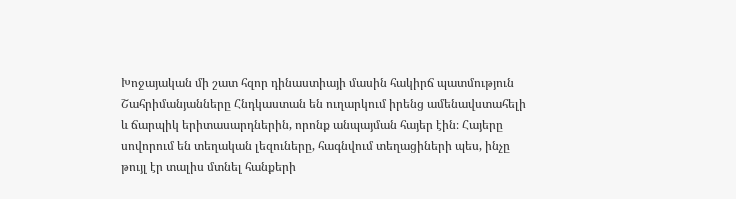Խոջայական մի շատ հզոր դինաստիայի մասին հակիրճ պատմություն
Շահրիմանյանները Հնդկաստան են ուղարկում իրենց ամենավստահելի և ճարպիկ երիտասարդներին, որոնք անպայման հայեր էին։ Հայերը սովորում են տեղական լեզուները, հագնվում տեղացիների պես, ինչը թույլ էր տալիս մտնել հանքերի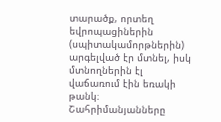տարածք, որտեղ եվրոպացիներին (սպիտակամորթներին) արգելված էր մտնել, իսկ մտնողներին էլ վաճառում էին եռակի թանկ։ Շահրիմանյանները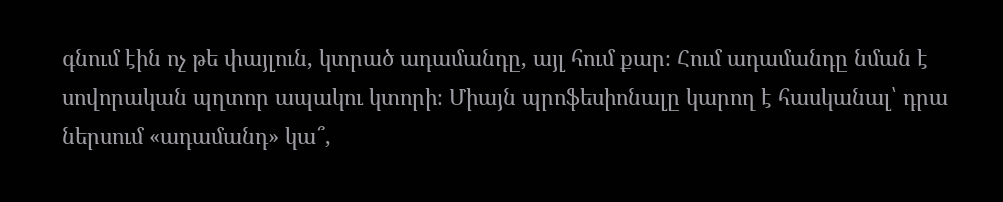գնում էին ոչ թե փայլուն, կտրած ադամանդը, այլ հում քար։ Հում ադամանդը նման է սովորական պղտոր ապակու կտորի։ Միայն պրոֆեսիոնալը կարող է հասկանալ՝ դրա ներսում «ադամանդ» կա՞,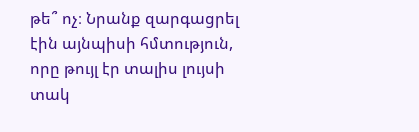թե՞ ոչ։ Նրանք զարգացրել էին այնպիսի հմտություն, որը թույլ էր տալիս լույսի տակ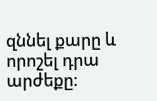զննել քարը և որոշել դրա արժեքը։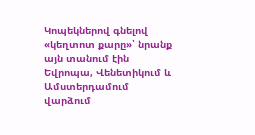Կոպեկներով գնելով «կեղտոտ քարը»՝ նրանք այն տանում էին Եվրոպա, Վենետիկում և Ամստերդամում վարձում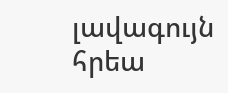լավագույն հրեա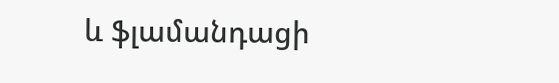և ֆլամանդացի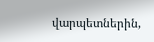վարպետներին,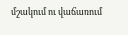մշակում ու վաճառում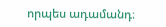որպես ադամանդ։